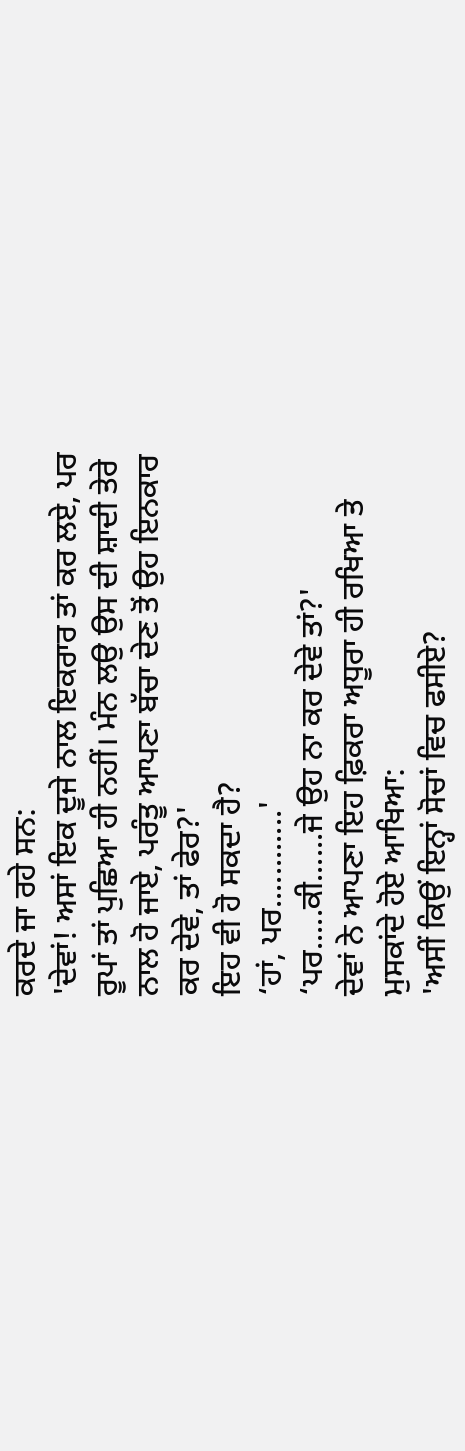ਕਰਦੇ ਜਾ ਰਹੇ ਸਨ:
'ਦੇਵਾਂ! ਅਸਾਂ ਇਕ ਦੂਜੇ ਨਾਲ ਇਕਰਾਰ ਤਾਂ ਕਰ ਲਏ, ਪਰ ਰੂਪਾਂ ਤਾਂ ਪੁਛਿਆ ਹੀ ਨਹੀਂ। ਮੰਨ ਲਉ ਉਸ ਦੀ ਸ਼ਾਦੀ ਤੇਰੇ ਨਾਲ ਹੋ ਜਾਏ, ਪਰੰਤੂ ਆਪਣਾ ਬੱਚਾ ਦੇਣ ਤੋਂ ਉਹ ਇਨਕਾਰ ਕਰ ਦੇਵੇ, ਤਾਂ ਫੇਰ?'
ਇਹ ਵੀ ਹੋ ਸਕਦਾ ਹੈ?
‘ਹਾਂ, ਪਰ............'
‘ਪਰ.....ਕੀ......ਜੇ ਉਹ ਨਾ ਕਰ ਦੇਵੇ ਤਾਂ?'
ਦੇਵਾਂ ਨੇ ਆਪਣਾ ਇਹ ਫ਼ਿਕਰਾ ਅਧੂਰਾ ਹੀ ਰਖਿਆ ਤੇ ਮੁਸਕਾਂਦੇ ਹੋਏ ਆਖਿਆ:
'ਅਸੀਂ ਕਿਉਂ ਇਨ੍ਹਾਂ ਸੋਚਾਂ ਵਿਚ ਫਸੀਏ?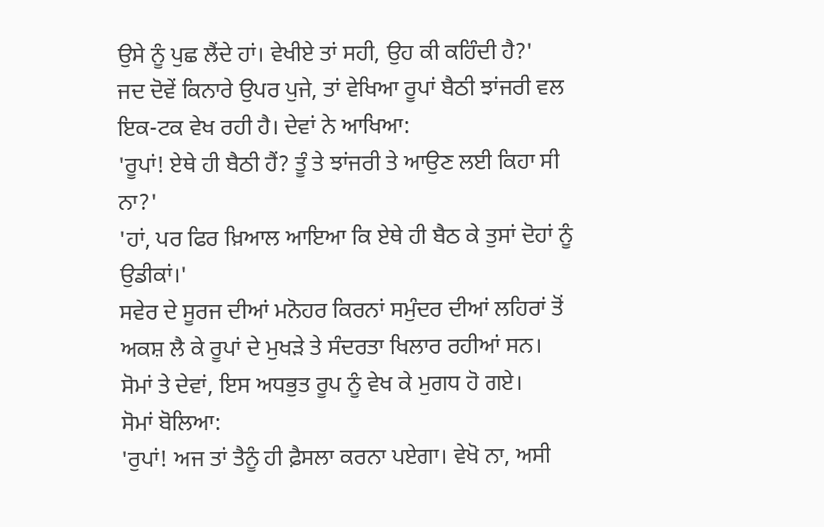ਉਸੇ ਨੂੰ ਪੁਛ ਲੈਂਦੇ ਹਾਂ। ਵੇਖੀਏ ਤਾਂ ਸਹੀ, ਉਹ ਕੀ ਕਹਿੰਦੀ ਹੈ?'
ਜਦ ਦੋਵੇਂ ਕਿਨਾਰੇ ਉਪਰ ਪੁਜੇ, ਤਾਂ ਵੇਖਿਆ ਰੂਪਾਂ ਬੈਠੀ ਝਾਂਜਰੀ ਵਲ ਇਕ-ਟਕ ਵੇਖ ਰਹੀ ਹੈ। ਦੇਵਾਂ ਨੇ ਆਖਿਆ:
'ਰੂਪਾਂ! ਏਥੇ ਹੀ ਬੈਠੀ ਹੈਂ? ਤੂੰ ਤੇ ਝਾਂਜਰੀ ਤੇ ਆਉਣ ਲਈ ਕਿਹਾ ਸੀ ਨਾ?'
'ਹਾਂ, ਪਰ ਫਿਰ ਖ਼ਿਆਲ ਆਇਆ ਕਿ ਏਥੇ ਹੀ ਬੈਠ ਕੇ ਤੁਸਾਂ ਦੋਹਾਂ ਨੂੰ ਉਡੀਕਾਂ।'
ਸਵੇਰ ਦੇ ਸੂਰਜ ਦੀਆਂ ਮਨੋਹਰ ਕਿਰਨਾਂ ਸਮੁੰਦਰ ਦੀਆਂ ਲਹਿਰਾਂ ਤੋਂ ਅਕਸ਼ ਲੈ ਕੇ ਰੂਪਾਂ ਦੇ ਮੁਖੜੇ ਤੇ ਸੰਦਰਤਾ ਖਿਲਾਰ ਰਹੀਆਂ ਸਨ। ਸੋਮਾਂ ਤੇ ਦੇਵਾਂ, ਇਸ ਅਧਭੁਤ ਰੂਪ ਨੂੰ ਵੇਖ ਕੇ ਮੁਗਧ ਹੋ ਗਏ।
ਸੋਮਾਂ ਬੋਲਿਆ:
'ਰੁਪਾਂ! ਅਜ ਤਾਂ ਤੈਨੂੰ ਹੀ ਫ਼ੈਸਲਾ ਕਰਨਾ ਪਏਗਾ। ਵੇਖੋ ਨਾ, ਅਸੀ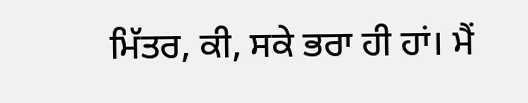ਮਿੱਤਰ, ਕੀ, ਸਕੇ ਭਰਾ ਹੀ ਹਾਂ। ਮੈਂ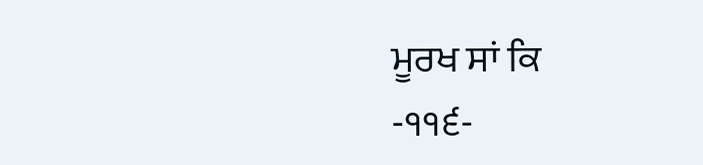ਮੂਰਖ ਸਾਂ ਕਿ
-੧੧੬-